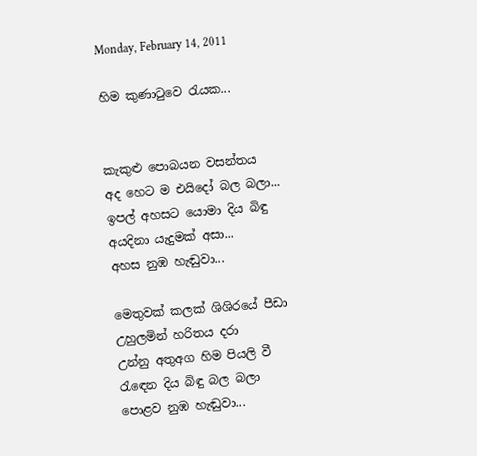Monday, February 14, 2011

හිම කුණාටුවෙ රැයක...


කැකුළු පොබයන වසන්තය
අද හෙට ම එයිදෝ බල බලා...
ඉපල් අහසට යොමා දිය බිඳු
අයදිනා යැදුමක් අසා...
අහස නුඹ හැඬුවා...

මෙතුවක් කලක් ශිශිරයේ පීඩා
උහුලමින් හරිතය දරා
උන්නු අතුඅග හිම පියලි වී
රැඳෙන දිය බිඳු බල බලා
පොළව නුඹ හැඬුවා...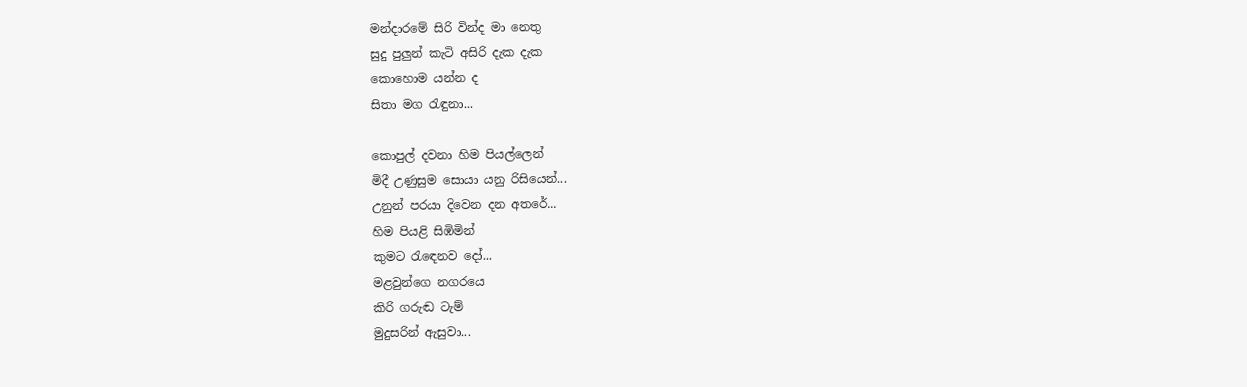මන්දාරමේ සිරි වින්ද මා නෙතු
සුදු පුලුන් කැටි අසිරි දැක දැක
කොහොම යන්න ද
සිතා මග රැඳුනා...

කොපුල් දවනා හිම පියල්ලෙන්
මිදී උණුසුම සොයා යනු රිසියෙන්...
උනුන් පරයා දිවෙන දන අතරේ...
හිම පියළි සිඹිමින්
කුමට රැඳෙනව දෝ...
මළවුන්ගෙ නගරයෙ
කිරි ගරුඬ ටැම්
මුදුසරින් ඇසුවා...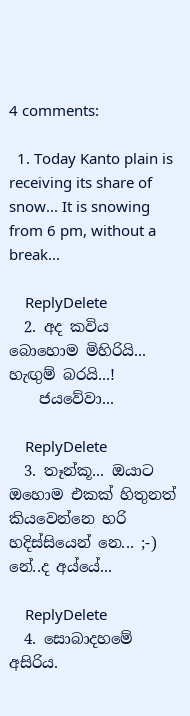4 comments:

  1. Today Kanto plain is receiving its share of snow... It is snowing from 6 pm, without a break...

    ReplyDelete
  2. අද කවිය බොහොම මිහිරියි... හැඟුම් බරයි...!
    ජයවේවා...

    ReplyDelete
  3. තෑන්කූ... ඔයාට ඔහොම එකක් හිතුනත් කියවෙන්නෙ හරි හදිස්සියෙන් නෙ... ;-) නේ..ද අය්යේ...

    ReplyDelete
  4. සොබාදහමේ අසිරිය.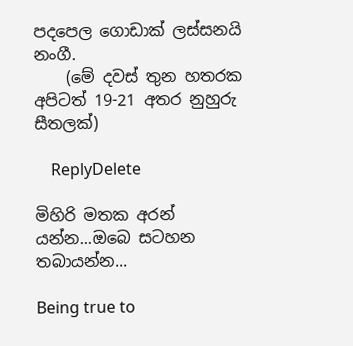පදපෙල ගොඩාක් ලස්සනයි නංගී.
    (මේ දවස් තුන හතරක අපිටත් 19-21 අතර නුහුරු සීතලක්)

    ReplyDelete

මිහිරි මතක අරන් යන්න...ඔබෙ සටහන තබායන්න...

Being true to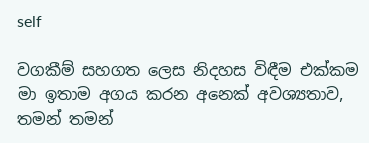self

වගකීම් සහගත ලෙස නිදහස විඳීම එක්කම මා ඉතාම අගය කරන අනෙක් අවශ්‍යතාව, තමන් තමන්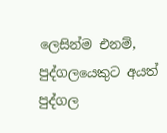ලෙසින්ම එනම්, පුද්ගලයෙකුට අයත් පුද්ගල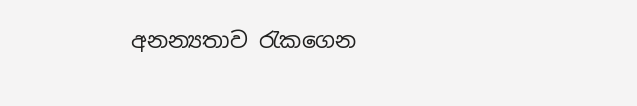අනන්‍යතාව රැකගෙන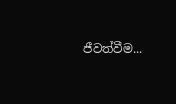ජීවත්වීම...